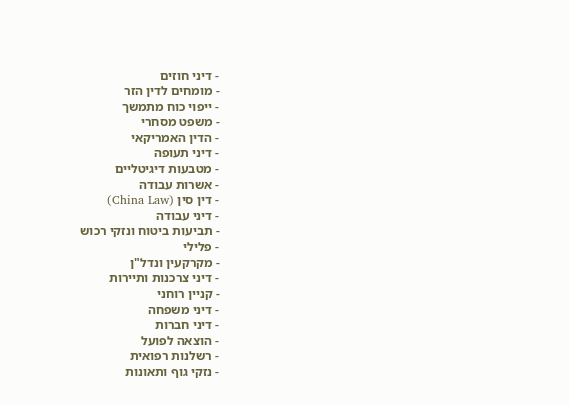- דיני חוזים
- מומחים לדין הזר
- ייפוי כוח מתמשך
- משפט מסחרי
- הדין האמריקאי
- דיני תעופה
- מטבעות דיגיטליים
- אשרות עבודה
- דין סין (China Law)
- דיני עבודה
- תביעות ביטוח ונזקי רכוש
- פלילי
- מקרקעין ונדל"ן
- דיני צרכנות ותיירות
- קניין רוחני
- דיני משפחה
- דיני חברות
- הוצאה לפועל
- רשלנות רפואית
- נזקי גוף ותאונות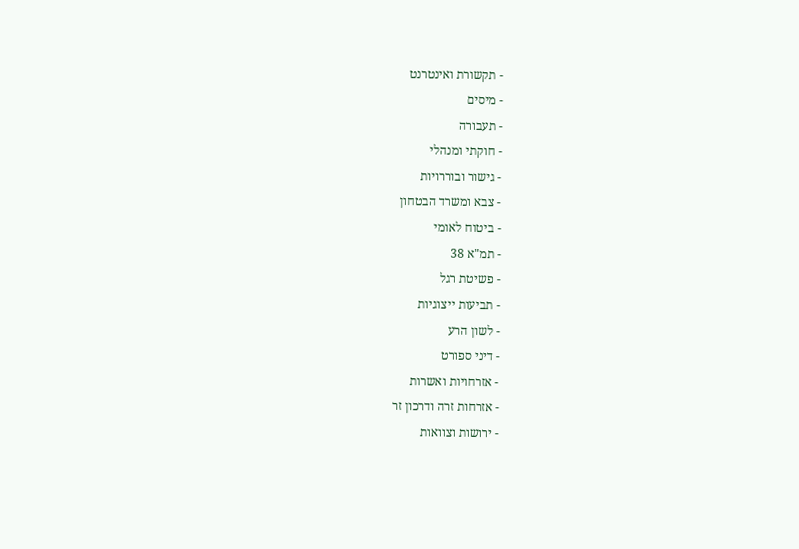- תקשורת ואינטרנט
- מיסים
- תעבורה
- חוקתי ומנהלי
- גישור ובוררויות
- צבא ומשרד הבטחון
- ביטוח לאומי
- תמ"א 38
- פשיטת רגל
- תביעות ייצוגיות
- לשון הרע
- דיני ספורט
- אזרחויות ואשרות
- אזרחות זרה ודרכון זר
- ירושות וצוואות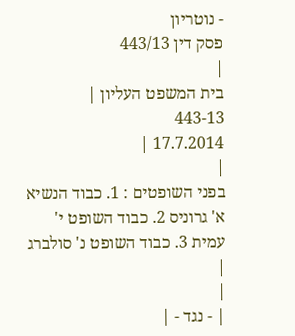- נוטריון
פסק דין 443/13
|
בית המשפט העליון |
443-13
17.7.2014 |
|
בפני השופטים : 1. כבוד הנשיא א' גרוניס 2. כבוד השופט י' עמית 3. כבוד השופט נ' סולברג |
|
| - נגד - |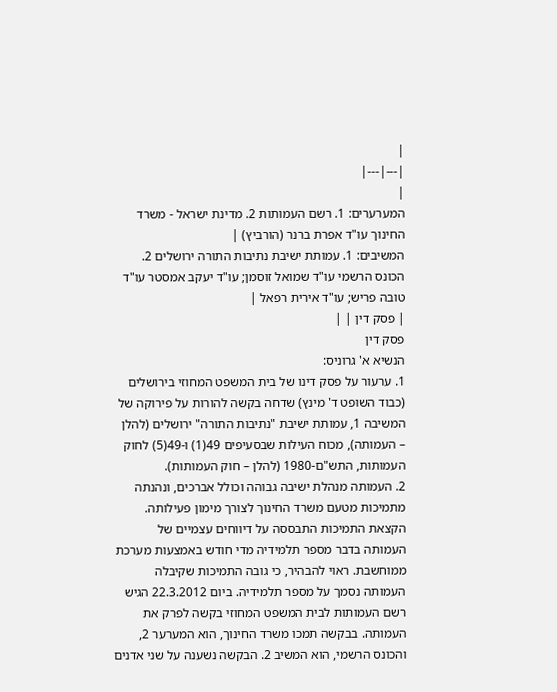|
|---|---|
|
המערערים: 1. רשם העמותות 2. מדינת ישראל - משרד החינוך עו"ד אפרת ברנר (הורביץ) |
המשיבים: 1. עמותת ישיבת נתיבות התורה ירושלים 2. הכונס הרשמי עו"ד שמואל זוסמן; עו"ד יעקב אמסטר עו"ד טובה פריש; עו"ד אירית רפאל |
| פסק דין | |
פסק דין
הנשיא א' גרוניס:
1. ערעור על פסק דינו של בית המשפט המחוזי בירושלים (כבוד השופט ד' מינץ) שדחה בקשה להורות על פירוקה של המשיבה 1, עמותת ישיבת "נתיבות התורה" ירושלים (להלן – העמותה), מכוח העילות שבסעיפים 49(1) ו-49(5) לחוק העמותות, התש"ם-1980 (להלן – חוק העמותות).
2. העמותה מנהלת ישיבה גבוהה וכולל אברכים, ונהנתה מתמיכות מטעם משרד החינוך לצורך מימון פעילותה. הקצאת התמיכות התבססה על דיווחים עצמיים של העמותה בדבר מספר תלמידיה מדי חודש באמצעות מערכת ממוחשבת. ראוי להבהיר, כי גובה התמיכות שקיבלה העמותה נסמך על מספר תלמידיה. ביום 22.3.2012 הגיש רשם העמותות לבית המשפט המחוזי בקשה לפרק את העמותה. בבקשה תמכו משרד החינוך, הוא המערער 2, והכונס הרשמי, הוא המשיב 2. הבקשה נשענה על שני אדנים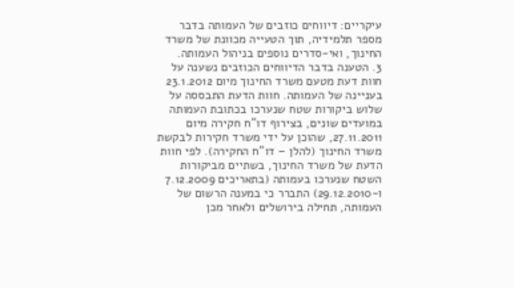עיקריים: דיווחים כוזבים של העמותה בדבר מספר תלמידיה, תוך הטעייה מכוונת של משרד החינוך, ואי-סדרים נוספים בניהול העמותה.
3. הטענה בדבר הדיווחים הכוזבים נשענה על חוות דעת מטעם משרד החינוך מיום 23.1.2012 בעניינה של העמותה. חוות הדעת התבססה על שלוש ביקורות שטח שנערכו בכתובת העמותה במועדים שונים, בצירוף דו"ח חקירה מיום 27.11.2011, שהוכן על ידי משרד חקירות לבקשת משרד החינוך (להלן – דו"ח החקירה). לפי חוות הדעת של משרד החינוך, בשתיים מביקורות השטח שנערכו בעמותה (בתאריכים 7.12.2009 ו-29.12.2010) התברר כי במענה הרשום של העמותה, תחילה בירושלים ולאחר מכן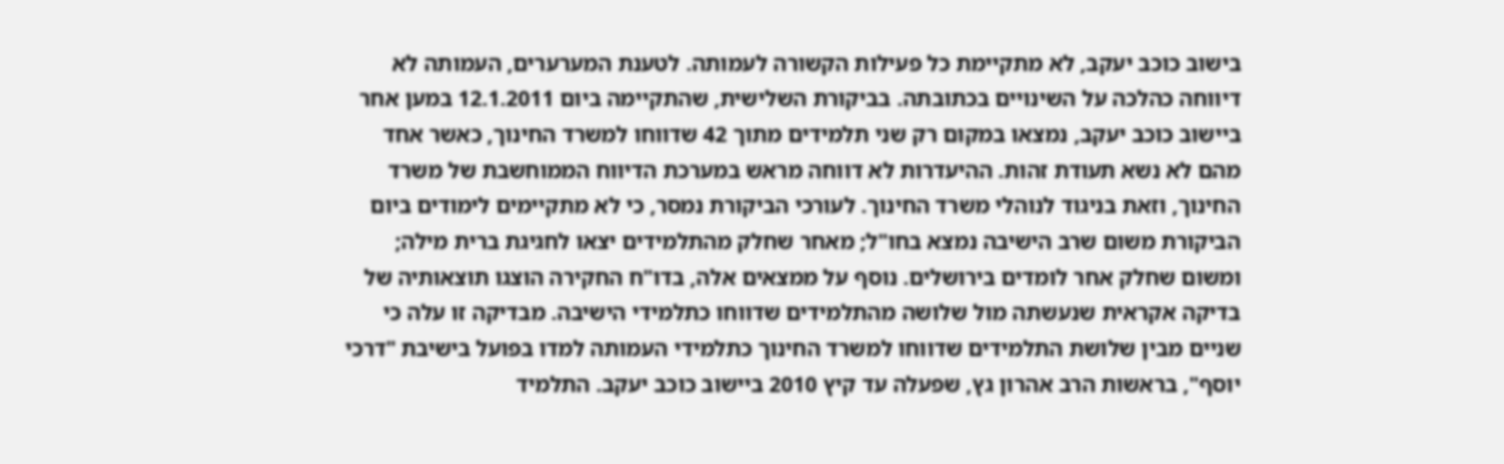בישוב כוכב יעקב, לא מתקיימת כל פעילות הקשורה לעמותה. לטענת המערערים, העמותה לא דיווחה כהלכה על השינויים בכתובתה. בביקורת השלישית, שהתקיימה ביום 12.1.2011 במען אחר ביישוב כוכב יעקב, נמצאו במקום רק שני תלמידים מתוך 42 שדווחו למשרד החינוך, כאשר אחד מהם לא נשא תעודת זהות. ההיעדרות לא דווחה מראש במערכת הדיווח הממוחשבת של משרד החינוך, וזאת בניגוד לנוהלי משרד החינוך. לעורכי הביקורת נמסר, כי לא מתקיימים לימודים ביום הביקורת משום שרב הישיבה נמצא בחו"ל; מאחר שחלק מהתלמידים יצאו לחגיגת ברית מילה; ומשום שחלק אחר לומדים בירושלים. נוסף על ממצאים אלה, בדו"ח החקירה הוצגו תוצאותיה של בדיקה אקראית שנעשתה מול שלושה מהתלמידים שדווחו כתלמידי הישיבה. מבדיקה זו עלה כי שניים מבין שלושת התלמידים שדווחו למשרד החינוך כתלמידי העמותה למדו בפועל בישיבת "דרכי יוסף", בראשות הרב אהרון גץ, שפעלה עד קיץ 2010 ביישוב כוכב יעקב. התלמיד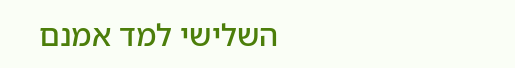השלישי למד אמנם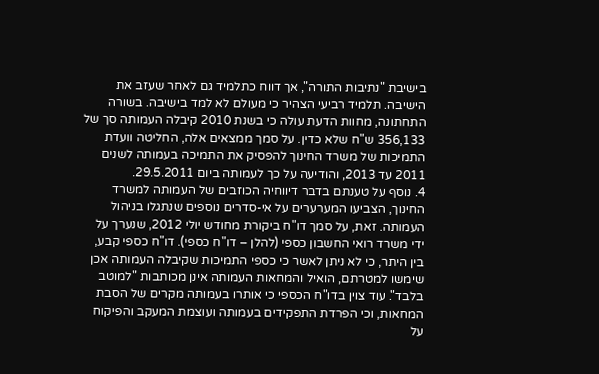בישיבת "נתיבות התורה", אך דווח כתלמיד גם לאחר שעזב את הישיבה. תלמיד רביעי הצהיר כי מעולם לא למד בישיבה. בשורה התחתונה, מחוות הדעת עולה כי בשנת 2010 קיבלה העמותה סך של 356,133 ש"ח שלא כדין. על סמך ממצאים אלה, החליטה וועדת התמיכות של משרד החינוך להפסיק את התמיכה בעמותה לשנים 2011 עד 2013, והודיעה על כך לעמותה ביום 29.5.2011.
4. נוסף על טענתם בדבר דיווחיה הכוזבים של העמותה למשרד החינוך, הצביעו המערערים על אי-סדרים נוספים שנתגלו בניהול העמותה. זאת, על סמך דו"ח ביקורת מחודש יולי 2012, שנערך על ידי משרד רואי החשבון כספי (להלן – דו"ח כספי). דו"ח כספי קבע, בין היתר, כי לא ניתן לאשר כי כספי התמיכות שקיבלה העמותה אכן שימשו למטרתם, הואיל והמחאות העמותה אינן מכותבות "למוטב בלבד". עוד צוין בדו"ח הכספי כי אותרו בעמותה מקרים של הסבת המחאות, וכי הפרדת התפקידים בעמותה ועוצמת המעקב והפיקוח על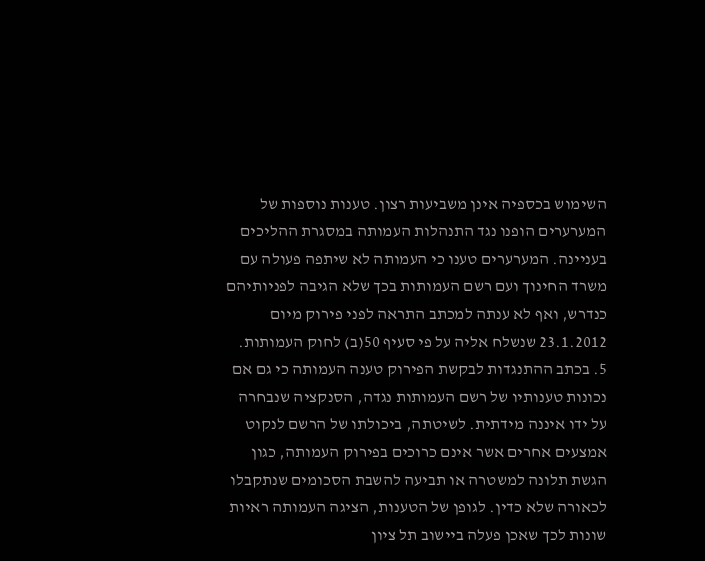השימוש בכספיה אינן משביעות רצון. טענות נוספות של המערערים הופנו נגד התנהלות העמותה במסגרת ההליכים בעניינה. המערערים טענו כי העמותה לא שיתפה פעולה עם משרד החינוך ועם רשם העמותות בכך שלא הגיבה לפניותיהם כנדרש, ואף לא ענתה למכתב התראה לפני פירוק מיום 23.1.2012 שנשלח אליה על פי סעיף 50(ב) לחוק העמותות.
5. בכתב ההתנגדות לבקשת הפירוק טענה העמותה כי גם אם נכונות טענותיו של רשם העמותות נגדה, הסנקציה שנבחרה על ידו איננה מידתית. לשיטתה, ביכולתו של הרשם לנקוט אמצעים אחרים אשר אינם כרוכים בפירוק העמותה, כגון הגשת תלונה למשטרה או תביעה להשבת הסכומים שנתקבלו לכאורה שלא כדין. לגופן של הטענות, הציגה העמותה ראיות שונות לכך שאכן פעלה ביישוב תל ציון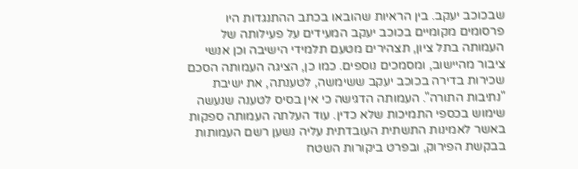שבכוכב יעקב. בין הראיות שהובאו בכתב ההתנגדות היו פרסומים מקומיים בכוכב יעקב המעידים על פעילותה של העמותה בתל ציון, תצהירים מטעם תלמידי הישיבה וכן אנשי ציבור מהיישוב, ומסמכים נוספים. כמו כן, הציגה העמותה הסכם שכירות בדירה בכוכב יעקב ששימשה, לטענתה, את ישיבת "נתיבות התורה". העמותה הדגישה כי אין בסיס לטענה שנעשה שימוש בכספי התמיכות שלא כדין. עוד העלתה העמותה ספקות באשר לאמינות התשתית העובדתית עליה נשען רשם העמותות בבקשת הפירוק, ובפרט ביקורות השטח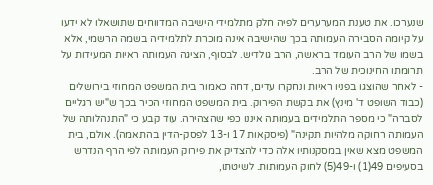שנערכו. את טענת המערערים לפיה חלק מתלמידי הישיבה המדווחים שתושאלו לא ידעו על קיומה הסבירה העמותה בכך שהישיבה אינה מוכרת לתלמידיה בשמה הרשמי, אלא בשמו של הרב העומד בראשה, הרב גולדיש. לבסוף, הציגה העמותה ראיות המעידות על תרומתו החינוכית של הרב.
- לאחר שהוצגו בפניו ראיות ונחקרו עדים, דחה כאמור בית המשפט המחוזי בירושלים (כבוד השופט ד' מינץ) את בקשת הפירוק. בית המשפט המחוזי הכיר בכך ש"יש רגליים לסברה" כי מספר התלמידים בעמותה איננו כפי שהצהירה. עוד קבע כי "התנהלותה של העמותה רחוקה מלהיות תקינה" (פיסקאות 17 ו-13 לפסק-הדין בהתאמה). אולם, בית המשפט מצא שאין במסקנותיו אלה כדי להצדיק את פירוק העמותה לפי הרף הנדרש בסעיפים 49(1) ו-49(5) לחוק העמותות. לשיטתו,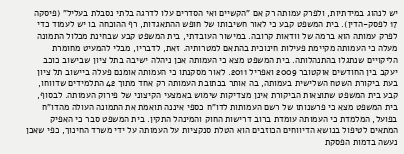יש לנהוג במידתיות, ולפרק עמותה רק אם "הקשיים ואי הסדרים עלו לדרגה בלתי נסבלת בעליל" (פיסקה 17 לפסק-הדין). בית המשפט קבע כי לאור חשיבותו של חופש ההתאגדות, רף ההוכחה בו יש לעמוד כדי לפרק עמותה הוא ברמה של וודאות קרובה. במישור העובדתי, בית המשפט קבע שבחינת מכלול התמונה מעלה כי העמותה מקיימת פעילות חינוכית בהתאם למטרותיה. זאת, לדבריו, מבלי להמעיט מחומרת הליקויים שנתגלו בהתנהלותה. בית המשפט מצא כי העמותה אכן ניהלה ישיבה בתל ציון שבישוב כוכב יעקב בין החודשים אוקטובר 2009 ואפריל 2011. לאור מסקנתו כי העמותה אומנם פעלה ביישוב תל ציון בעת ביקורת השטח השלישית בעמותה, בה אותר בכתובת העמותה רק אחד מתוך 42 התלמידים שדווחו, קבע בית המשפט שתוצאות הביקורת אינן מצדיקות שימוש באמצעי הקיצוני של פירוק העמותה. לבסוף, בית המשפט מצא כי פרשנותו של רשם העמותות לדו"ח כספי איננה תואמת את התמונה העולה מהדו"ח בפועל, המלמדת כי העמותה עומדת ברוב דרישות החוק והמינהל התקין. בית המשפט סבר כי האפיק המתאים לטיפול בנושא הדיווחים הכוזבים הוא הטלת סנקציות על העמותה על ידי משרד החינוך, כפי שאכן נעשה בדמות הפסקת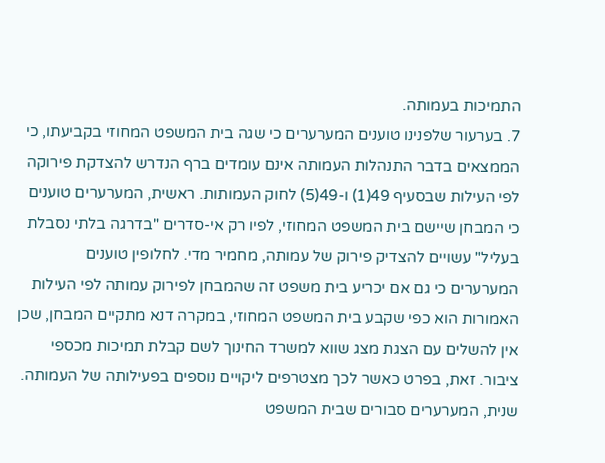התמיכות בעמותה.
7. בערעור שלפנינו טוענים המערערים כי שגה בית המשפט המחוזי בקביעתו, כי הממצאים בדבר התנהלות העמותה אינם עומדים ברף הנדרש להצדקת פירוקה לפי העילות שבסעיף 49(1) ו-49(5) לחוק העמותות. ראשית, המערערים טוענים כי המבחן שיישם בית המשפט המחוזי, לפיו רק אי-סדרים "בדרגה בלתי נסבלת בעליל" עשויים להצדיק פירוק של עמותה, מחמיר מדי. לחלופין טוענים המערערים כי גם אם יכריע בית משפט זה שהמבחן לפירוק עמותה לפי העילות האמורות הוא כפי שקבע בית המשפט המחוזי, במקרה דנא מתקיים המבחן, שכן אין להשלים עם הצגת מצג שווא למשרד החינוך לשם קבלת תמיכות מכספי ציבור. זאת, בפרט כאשר לכך מצטרפים ליקויים נוספים בפעילותה של העמותה. שנית, המערערים סבורים שבית המשפט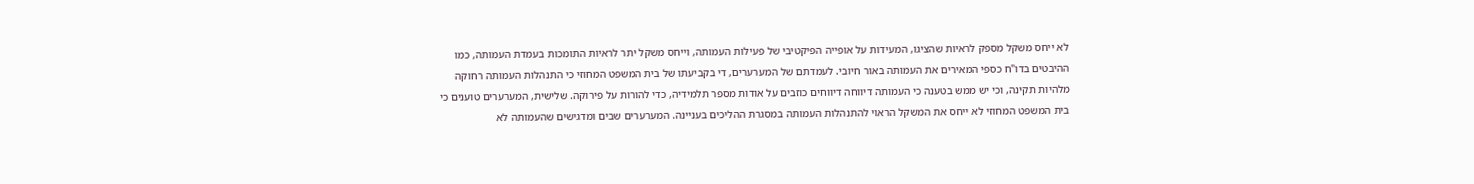לא ייחס משקל מספק לראיות שהציגו, המעידות על אופייה הפיקטיבי של פעילות העמותה, וייחס משקל יתר לראיות התומכות בעמדת העמותה, כמו ההיבטים בדו"ח כספי המאירים את העמותה באור חיובי. לעמדתם של המערערים, די בקביעתו של בית המשפט המחוזי כי התנהלות העמותה רחוקה מלהיות תקינה, וכי יש ממש בטענה כי העמותה דיווחה דיווחים כוזבים על אודות מספר תלמידיה, כדי להורות על פירוקה. שלישית, המערערים טוענים כי בית המשפט המחוזי לא ייחס את המשקל הראוי להתנהלות העמותה במסגרת ההליכים בעניינה. המערערים שבים ומדגישים שהעמותה לא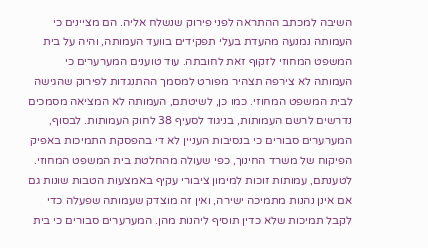השיבה למכתב ההתראה לפני פירוק שנשלח אליה. הם מציינים כי העמותה נמנעה מהעדת בעלי תפקידים בוועד העמותה, והיה על בית המשפט המחוזי לזקוף זאת לחובתה. עוד טוענים המערערים כי העמותה לא צירפה תצהיר מפורט למסמך ההתנגדות לפירוק שהגישה לבית המשפט המחוזי. כמו כן, לשיטתם, העמותה לא המציאה מסמכים נדרשים לרשם העמותות, בניגוד לסעיף 38 לחוק העמותות. לבסוף, המערערים סבורים כי בנסיבות העניין לא די בהפסקת התמיכות באפיק הפיקוח של משרד החינוך, כפי שעולה מהחלטת בית המשפט המחוזי. לטענתם, עמותות זוכות למימון ציבורי עקיף באמצעות הטבות שונות גם אם אינן נהנות מתמיכה ישירה, ואין זה מוצדק שעמותה שפעלה כדי לקבל תמיכות שלא כדין תוסיף ליהנות מהן. המערערים סבורים כי בית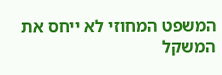המשפט המחוזי לא ייחס את המשקל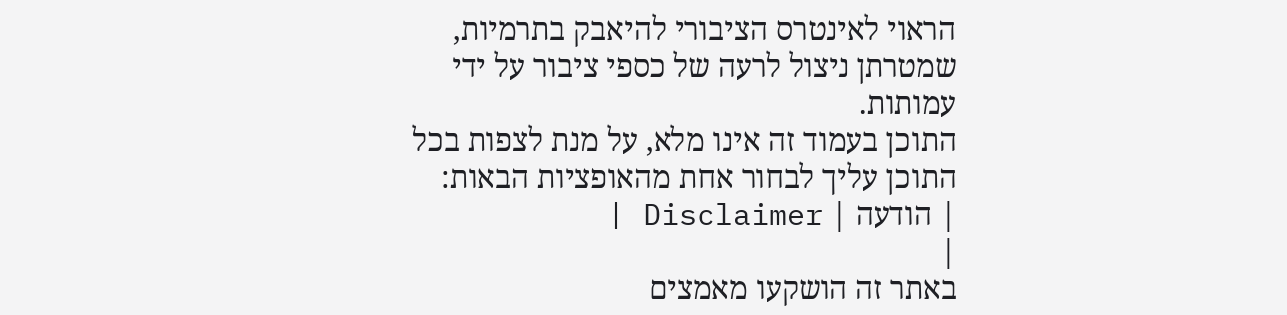הראוי לאינטרס הציבורי להיאבק בתרמיות, שמטרתן ניצול לרעה של כספי ציבור על ידי עמותות.
התוכן בעמוד זה אינו מלא, על מנת לצפות בכל התוכן עליך לבחור אחת מהאופציות הבאות:
| הודעה | Disclaimer |
|
באתר זה הושקעו מאמצים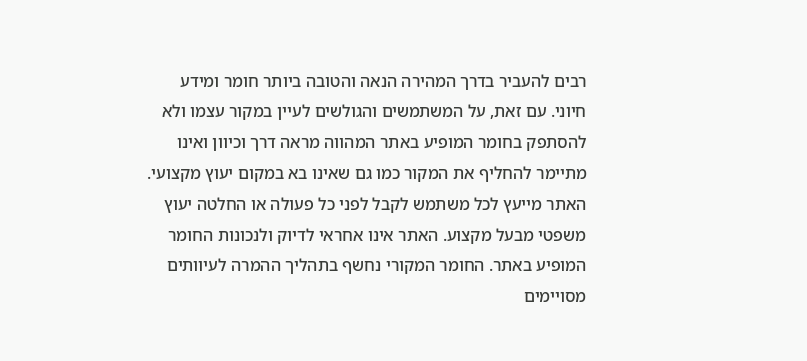רבים להעביר בדרך המהירה הנאה והטובה ביותר חומר ומידע חיוני. עם זאת, על המשתמשים והגולשים לעיין במקור עצמו ולא להסתפק בחומר המופיע באתר המהווה מראה דרך וכיוון ואינו מתיימר להחליף את המקור כמו גם שאינו בא במקום יעוץ מקצועי. האתר מייעץ לכל משתמש לקבל לפני כל פעולה או החלטה יעוץ משפטי מבעל מקצוע. האתר אינו אחראי לדיוק ולנכונות החומר המופיע באתר. החומר המקורי נחשף בתהליך ההמרה לעיוותים מסויימים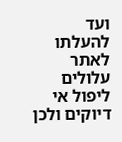ועד להעלתו לאתר עלולים ליפול אי דיוקים ולכן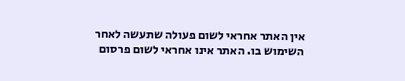אין האתר אחראי לשום פעולה שתעשה לאחר השימוש בו. האתר אינו אחראי לשום פרסום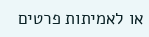או לאמיתות פרטים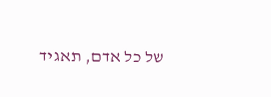של כל אדם, תאגיד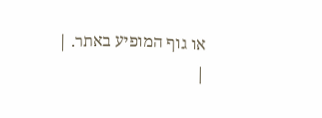או גוף המופיע באתר. |
|